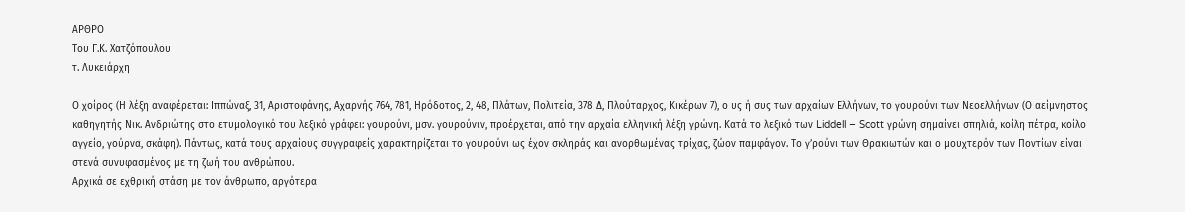ΑΡΘΡΟ
Του Γ.Κ. Χατζόπουλου
τ. Λυκειάρχη

Ο χοίρος (Η λέξη αναφέρεται: Ιππώναξ, 31, Αριστοφάνης, Αχαρνής 764, 781, Ηρόδοτος, 2, 48, Πλάτων, Πολιτεία, 378 Δ, Πλούταρχος, Κικέρων 7), ο υς ή συς των αρχαίων Ελλήνων, το γουρούνι των Νεοελλήνων (Ο αείμνηστος καθηγητής Νικ. Ανδριώτης στο ετυμολογικό του λεξικό γράφει: γουρούνι, μσν. γουρούνιν, προέρχεται, από την αρχαία ελληνική λέξη γρώνη. Κατά το λεξικό των Liddell – Scott γρώνη σημαίνει σπηλιά, κοίλη πέτρα, κοίλο αγγείο, γούρνα, σκάφη). Πάντως, κατά τους αρχαίους συγγραφείς χαρακτηρίζεται το γουρούνι ως έχον σκληράς και ανορθωμένας τρίχας, ζώον παμφάγον. Το γ’ρούνι των Θρακιωτών και ο μουχτερόν των Ποντίων είναι στενά συνυφασμένος με τη ζωή του ανθρώπου.
Αρχικά σε εχθρική στάση με τον άνθρωπο, αργότερα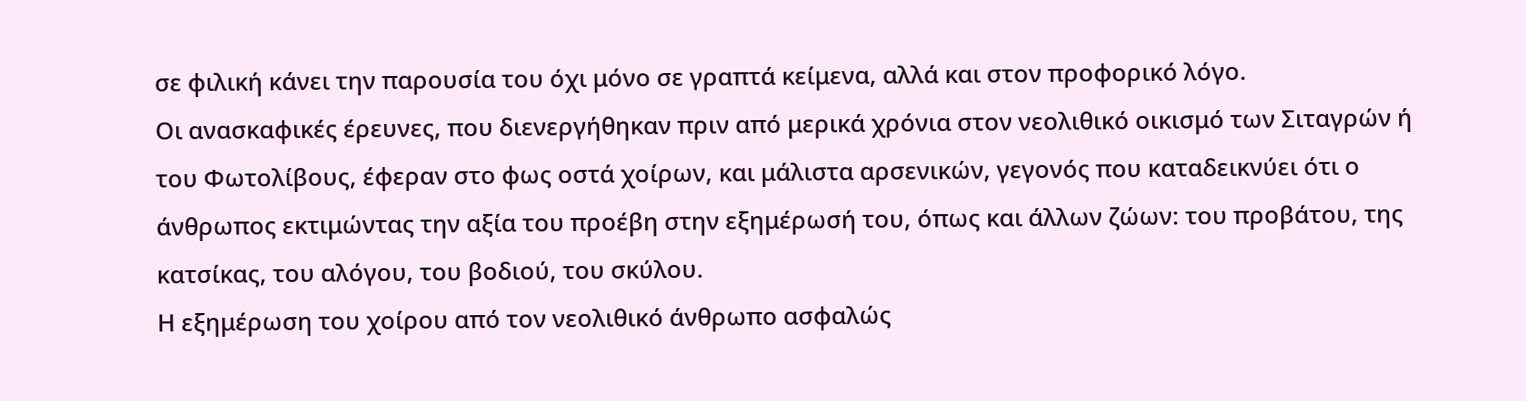σε φιλική κάνει την παρουσία του όχι μόνο σε γραπτά κείμενα, αλλά και στον προφορικό λόγο.
Οι ανασκαφικές έρευνες, που διενεργήθηκαν πριν από μερικά χρόνια στον νεολιθικό οικισμό των Σιταγρών ή του Φωτολίβους, έφεραν στο φως οστά χοίρων, και μάλιστα αρσενικών, γεγονός που καταδεικνύει ότι ο άνθρωπος εκτιμώντας την αξία του προέβη στην εξημέρωσή του, όπως και άλλων ζώων: του προβάτου, της κατσίκας, του αλόγου, του βοδιού, του σκύλου.
Η εξημέρωση του χοίρου από τον νεολιθικό άνθρωπο ασφαλώς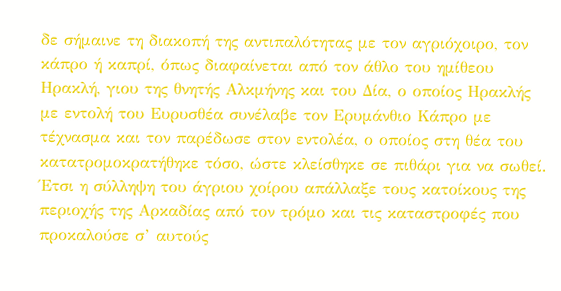δε σήμαινε τη διακοπή της αντιπαλότητας με τον αγριόχοιρο, τον κάπρο ή καπρί, όπως διαφαίνεται από τον άθλο του ημίθεου Ηρακλή, γιου της θνητής Αλκμήνης και του Δία, ο οποίος Ηρακλής με εντολή του Ευρυσθέα συνέλαβε τον Ερυμάνθιο Κάπρο με τέχνασμα και τον παρέδωσε στον εντολέα, ο οποίος στη θέα του κατατρομοκρατήθηκε τόσο, ώστε κλείσθηκε σε πιθάρι για να σωθεί.
Έτσι η σύλληψη του άγριου χοίρου απάλλαξε τους κατοίκους της περιοχής της Αρκαδίας από τον τρόμο και τις καταστροφές που προκαλούσε σ’ αυτούς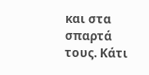και στα σπαρτά τους. Κάτι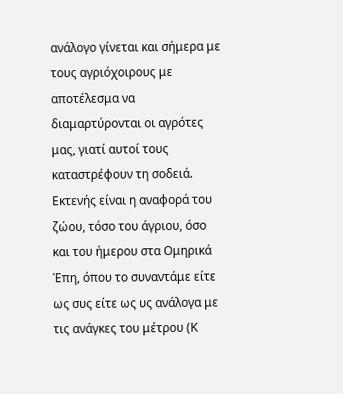ανάλογο γίνεται και σήμερα με τους αγριόχοιρους με αποτέλεσμα να διαμαρτύρονται οι αγρότες μας, γιατί αυτοί τους καταστρέφουν τη σοδειά.
Εκτενής είναι η αναφορά του ζώου, τόσο του άγριου, όσο και του ήμερου στα Ομηρικά Έπη, όπου το συναντάμε είτε ως συς είτε ως υς ανάλογα με τις ανάγκες του μέτρου (Κ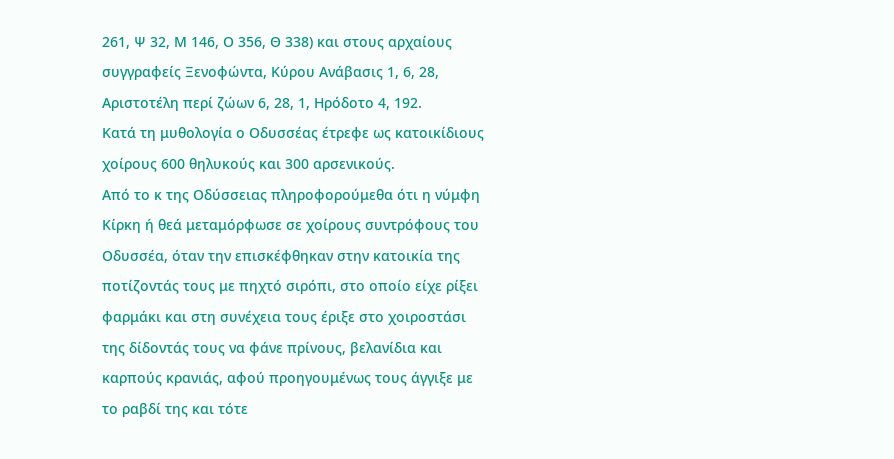261, Ψ 32, Μ 146, Ο 356, Θ 338) και στους αρχαίους συγγραφείς Ξενοφώντα, Κύρου Ανάβασις 1, 6, 28, Αριστοτέλη περί ζώων 6, 28, 1, Ηρόδοτο 4, 192.
Κατά τη μυθολογία ο Οδυσσέας έτρεφε ως κατοικίδιους χοίρους 600 θηλυκούς και 300 αρσενικούς.
Από το κ της Οδύσσειας πληροφορούμεθα ότι η νύμφη Κίρκη ή θεά μεταμόρφωσε σε χοίρους συντρόφους του Οδυσσέα, όταν την επισκέφθηκαν στην κατοικία της ποτίζοντάς τους με πηχτό σιρόπι, στο οποίο είχε ρίξει φαρμάκι και στη συνέχεια τους έριξε στο χοιροστάσι της δίδοντάς τους να φάνε πρίνους, βελανίδια και καρπούς κρανιάς, αφού προηγουμένως τους άγγιξε με το ραβδί της και τότε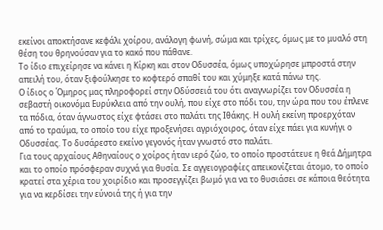εκείνοι αποκτήσανε κεφάλι χοίρου, ανάλογη φωνή, σώμα και τρίχες, όμως με το μυαλό στη θέση του θρηνούσαν για το κακό που πάθανε.
Το ίδιο επιχείρησε να κάνει η Κίρκη και στον Οδυσσέα, όμως υποχώρησε μπροστά στην απειλή του, όταν ξιφούλκησε το κοφτερό σπαθί του και χύμηξε κατά πάνω της.
Ο ίδιος ο Όμηρος μας πληροφορεί στην Οδύσσειά του ότι αναγνωρίζει τον Οδυσσέα η σεβαστή οικονόμα Ευρύκλεια από την ουλή, που είχε στο πόδι του, την ώρα που του έπλενε τα πόδια, όταν άγνωστος είχε φτάσει στο παλάτι της Ιθάκης. Η ουλή εκείνη προερχόταν από το τραύμα, το οποίο του είχε προξενήσει αγριόχοιρος, όταν είχε πάει για κυνήγι ο Οδυσσέας. Το δυσάρεστο εκείνο γεγονός ήταν γνωστό στο παλάτι.
Για τους αρχαίους Αθηναίους ο χοίρος ήταν ιερό ζώο, το οποίο προστάτευε η θεά Δήμητρα και το οποίο πρόσφεραν συχνά για θυσία. Σε αγγειογραφίες απεικονίζεται άτομο, το οποίο κρατεί στα χέρια του χοιρίδιο και προσεγγίζει βωμό για να το θυσιάσει σε κάποια θεότητα για να κερδίσει την εύνοιά της ή για την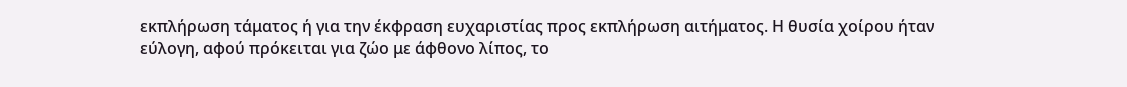εκπλήρωση τάματος ή για την έκφραση ευχαριστίας προς εκπλήρωση αιτήματος. Η θυσία χοίρου ήταν εύλογη, αφού πρόκειται για ζώο με άφθονο λίπος, το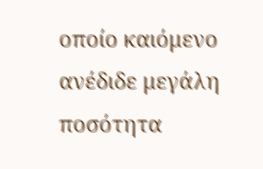οποίο καιόμενο ανέδιδε μεγάλη ποσότητα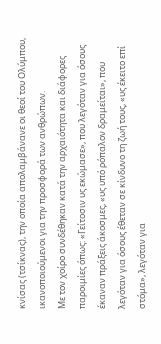κνίσας (τσίκνας), την οποία απολαμβάνανε οι θεοί του Ολύμπου, ικανοποιούμενοι για την προσφορά των ανθρώπων.
Με τον χοίρο συνδέθηκαν κατά την αρχαιότητα και διάφορες παροιμίες όπως: «Γείτοσιν υς εκώμασε», που λεγόταν για όσους έκαναν πράξεις άκοσμες, «υς υπό ρόπαλον δραμείται», που λεγόταν για όσους έθεταν σε κίνδυνο τη ζωή τους, «υς έκειτο επί στόμα», λεγόταν για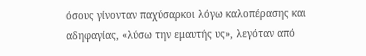όσους γίνονταν παχύσαρκοι λόγω καλοπέρασης και αδηφαγίας, «λύσω την εμαυτής υς», λεγόταν από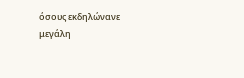όσους εκδηλώνανε μεγάλη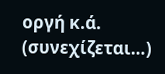οργή κ.ά.
(συνεχίζεται…)